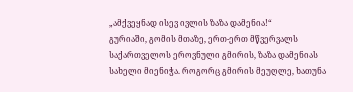„ამქვეყნად ისევ ივლის ზაზა დამენია!“
გურიაში, გომის მთაზე, ერთ-ერთ მწვერვალს საქართველოს ეროვნული გმირის, ზაზა დამენიას სახელი მიენიჭა. როგორც გმირის მეუღლე, ხათუნა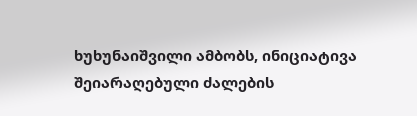ხუხუნაიშვილი ამბობს, ინიციატივა შეიარაღებული ძალების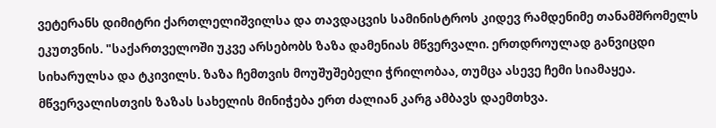ვეტერანს დიმიტრი ქართლელიშვილსა და თავდაცვის სამინისტროს კიდევ რამდენიმე თანამშრომელს ეკუთვნის. "საქართველოში უკვე არსებობს ზაზა დამენიას მწვერვალი. ერთდროულად განვიცდი სიხარულსა და ტკივილს. ზაზა ჩემთვის მოუშუშებელი ჭრილობაა, თუმცა ასევე ჩემი სიამაყეა. მწვერვალისთვის ზაზას სახელის მინიჭება ერთ ძალიან კარგ ამბავს დაემთხვა.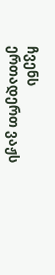ჩვენს ერთადერთ ვაჟს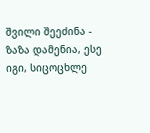შვილი შეეძინა - ზაზა დამენია, ესე იგი, სიცოცხლე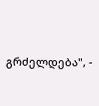გრძელდება", -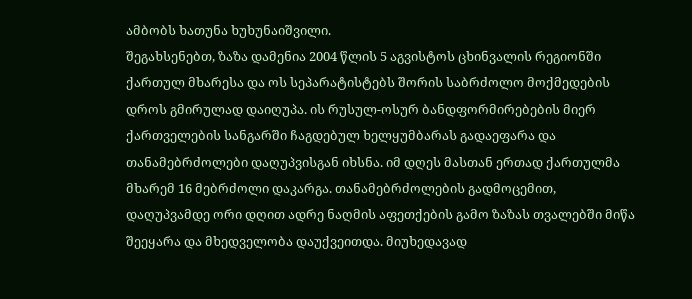ამბობს ხათუნა ხუხუნაიშვილი.
შეგახსენებთ, ზაზა დამენია 2004 წლის 5 აგვისტოს ცხინვალის რეგიონში ქართულ მხარესა და ოს სეპარატისტებს შორის საბრძოლო მოქმედების დროს გმირულად დაიღუპა. ის რუსულ-ოსურ ბანდფორმირებების მიერ ქართველების სანგარში ჩაგდებულ ხელყუმბარას გადაეფარა და თანამებრძოლები დაღუპვისგან იხსნა. იმ დღეს მასთან ერთად ქართულმა მხარემ 16 მებრძოლი დაკარგა. თანამებრძოლების გადმოცემით, დაღუპვამდე ორი დღით ადრე ნაღმის აფეთქების გამო ზაზას თვალებში მიწა შეეყარა და მხედველობა დაუქვეითდა. მიუხედავად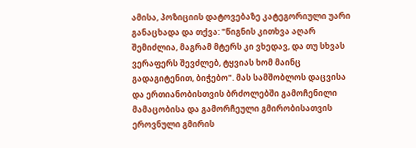ამისა, პოზიციის დატოვებაზე კატეგორიული უარი განაცხადა და თქვა: "წიგნის კითხვა აღარ შემიძლია, მაგრამ მტერს კი ვხედავ, და თუ სხვას ვერაფერს შევძლებ, ტყვიას ხომ მაინც გადაგიტენით, ბიჭებო". მას სამშობლოს დაცვისა და ერთიანობისთვის ბრძოლებში გამოჩენილი მამაცობისა და გამორჩეული გმირობისათვის ეროვნული გმირის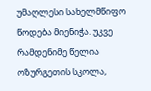უმაღლესი სახელმწიფო წოდება მიენიჭა. უკვე რამდენიმე წელია ოზურგეთის სკოლა,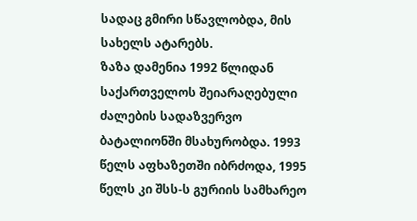სადაც გმირი სწავლობდა, მის სახელს ატარებს.
ზაზა დამენია 1992 წლიდან საქართველოს შეიარაღებული ძალების სადაზვერვო ბატალიონში მსახურობდა. 1993 წელს აფხაზეთში იბრძოდა, 1995 წელს კი შსს-ს გურიის სამხარეო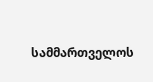სამმართველოს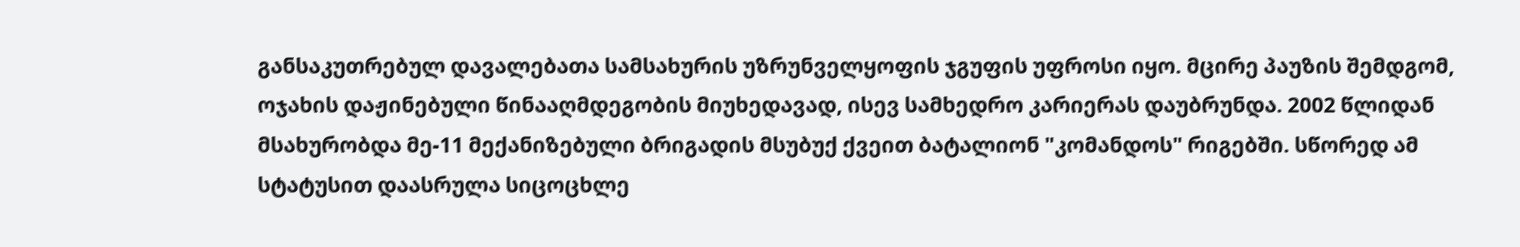განსაკუთრებულ დავალებათა სამსახურის უზრუნველყოფის ჯგუფის უფროსი იყო. მცირე პაუზის შემდგომ, ოჯახის დაჟინებული წინააღმდეგობის მიუხედავად, ისევ სამხედრო კარიერას დაუბრუნდა. 2002 წლიდან მსახურობდა მე-11 მექანიზებული ბრიგადის მსუბუქ ქვეით ბატალიონ "კომანდოს" რიგებში. სწორედ ამ სტატუსით დაასრულა სიცოცხლე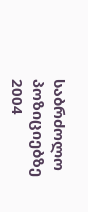საბრძოლო პოზიციებზე 2004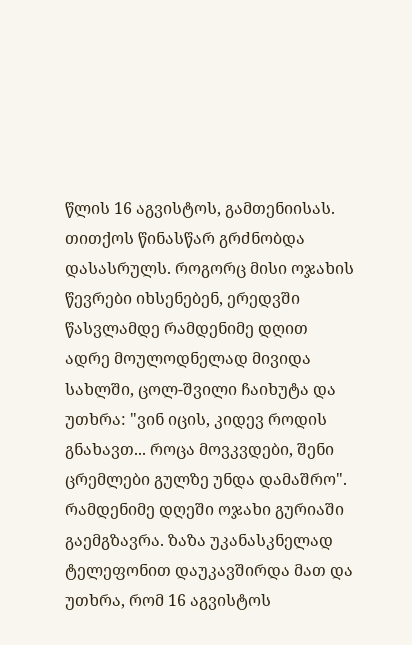წლის 16 აგვისტოს, გამთენიისას. თითქოს წინასწარ გრძნობდა დასასრულს. როგორც მისი ოჯახის წევრები იხსენებენ, ერედვში წასვლამდე რამდენიმე დღით ადრე მოულოდნელად მივიდა სახლში, ცოლ-შვილი ჩაიხუტა და უთხრა: "ვინ იცის, კიდევ როდის გნახავთ... როცა მოვკვდები, შენი ცრემლები გულზე უნდა დამაშრო". რამდენიმე დღეში ოჯახი გურიაში გაემგზავრა. ზაზა უკანასკნელად ტელეფონით დაუკავშირდა მათ და უთხრა, რომ 16 აგვისტოს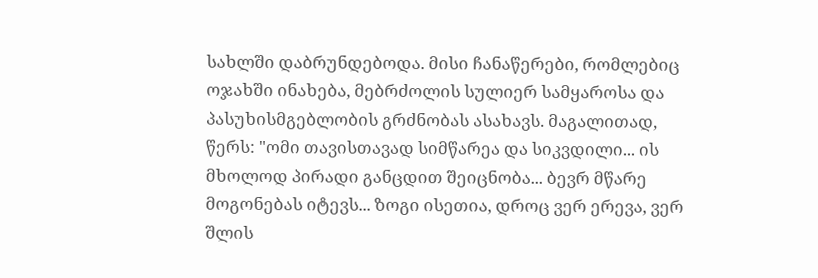სახლში დაბრუნდებოდა. მისი ჩანაწერები, რომლებიც ოჯახში ინახება, მებრძოლის სულიერ სამყაროსა და პასუხისმგებლობის გრძნობას ასახავს. მაგალითად, წერს: "ომი თავისთავად სიმწარეა და სიკვდილი... ის მხოლოდ პირადი განცდით შეიცნობა... ბევრ მწარე მოგონებას იტევს... ზოგი ისეთია, დროც ვერ ერევა, ვერ შლის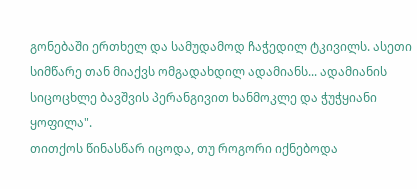გონებაში ერთხელ და სამუდამოდ ჩაჭედილ ტკივილს. ასეთი სიმწარე თან მიაქვს ომგადახდილ ადამიანს... ადამიანის სიცოცხლე ბავშვის პერანგივით ხანმოკლე და ჭუჭყიანი ყოფილა".
თითქოს წინასწარ იცოდა, თუ როგორი იქნებოდა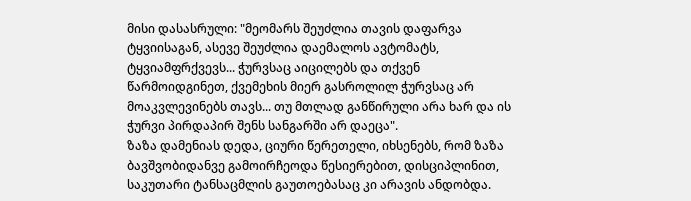მისი დასასრული: "მეომარს შეუძლია თავის დაფარვა ტყვიისაგან, ასევე შეუძლია დაემალოს ავტომატს, ტყვიამფრქვევს... ჭურვსაც აიცილებს და თქვენ წარმოიდგინეთ, ქვემეხის მიერ გასროლილ ჭურვსაც არ მოაკვლევინებს თავს... თუ მთლად განწირული არა ხარ და ის ჭურვი პირდაპირ შენს სანგარში არ დაეცა".
ზაზა დამენიას დედა, ციური წერეთელი, იხსენებს, რომ ზაზა ბავშვობიდანვე გამოირჩეოდა წესიერებით, დისციპლინით, საკუთარი ტანსაცმლის გაუთოებასაც კი არავის ანდობდა.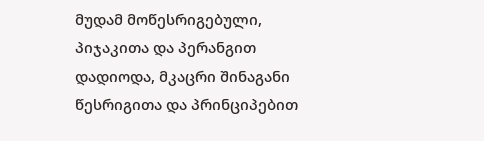მუდამ მოწესრიგებული, პიჯაკითა და პერანგით დადიოდა, მკაცრი შინაგანი წესრიგითა და პრინციპებით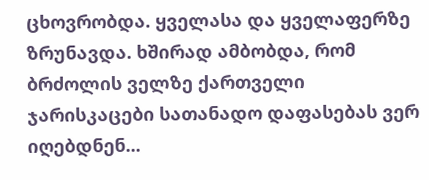ცხოვრობდა. ყველასა და ყველაფერზე ზრუნავდა. ხშირად ამბობდა, რომ ბრძოლის ველზე ქართველი ჯარისკაცები სათანადო დაფასებას ვერ იღებდნენ...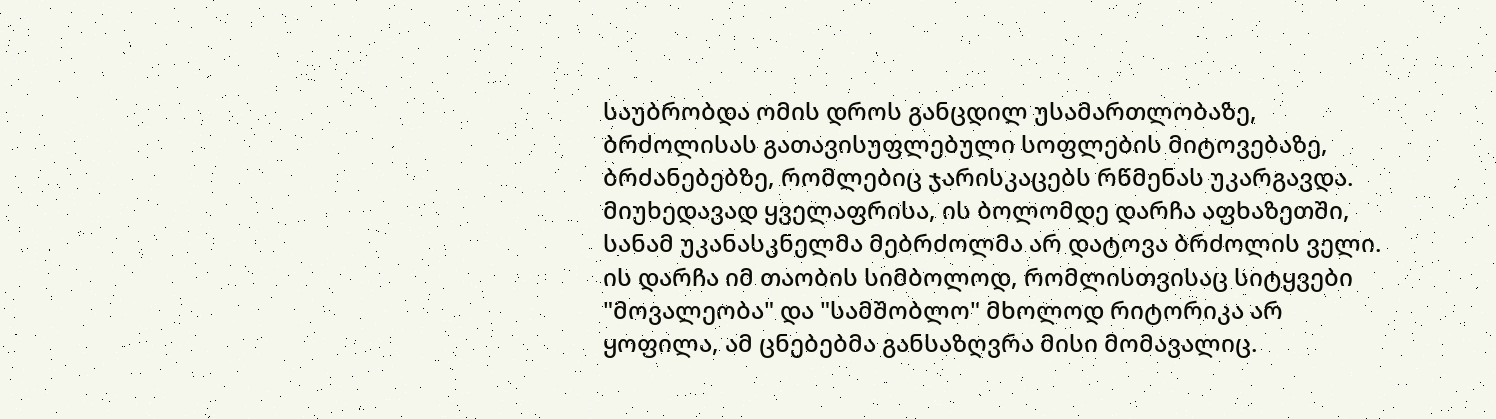საუბრობდა ომის დროს განცდილ უსამართლობაზე, ბრძოლისას გათავისუფლებული სოფლების მიტოვებაზე, ბრძანებებზე, რომლებიც ჯარისკაცებს რწმენას უკარგავდა. მიუხედავად ყველაფრისა, ის ბოლომდე დარჩა აფხაზეთში, სანამ უკანასკნელმა მებრძოლმა არ დატოვა ბრძოლის ველი. ის დარჩა იმ თაობის სიმბოლოდ, რომლისთვისაც სიტყვები "მოვალეობა" და "სამშობლო" მხოლოდ რიტორიკა არ ყოფილა, ამ ცნებებმა განსაზღვრა მისი მომავალიც.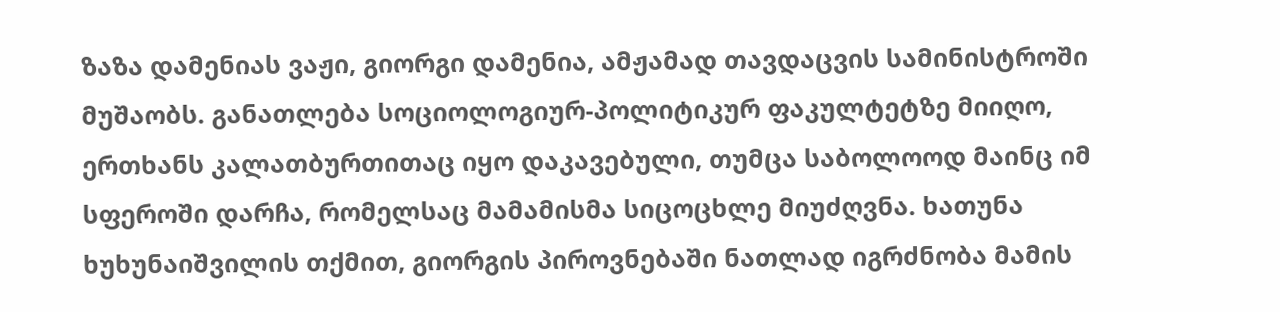ზაზა დამენიას ვაჟი, გიორგი დამენია, ამჟამად თავდაცვის სამინისტროში მუშაობს. განათლება სოციოლოგიურ-პოლიტიკურ ფაკულტეტზე მიიღო, ერთხანს კალათბურთითაც იყო დაკავებული, თუმცა საბოლოოდ მაინც იმ სფეროში დარჩა, რომელსაც მამამისმა სიცოცხლე მიუძღვნა. ხათუნა ხუხუნაიშვილის თქმით, გიორგის პიროვნებაში ნათლად იგრძნობა მამის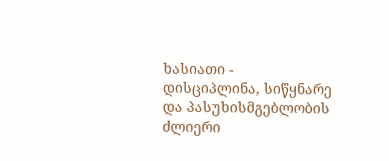ხასიათი - დისციპლინა, სიწყნარე და პასუხისმგებლობის ძლიერი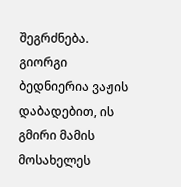შეგრძნება. გიორგი ბედნიერია ვაჟის დაბადებით, ის გმირი მამის მოსახელეს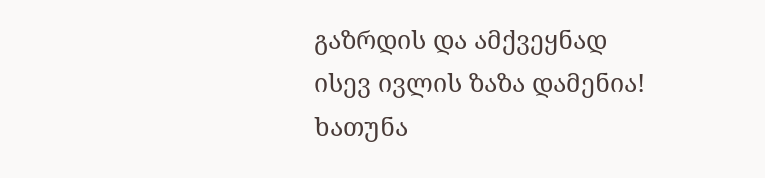გაზრდის და ამქვეყნად ისევ ივლის ზაზა დამენია!
ხათუნა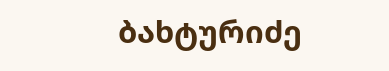ბახტურიძე